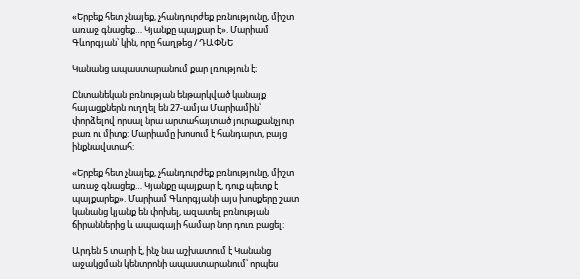«Երբեք հետ չնայեք, չհանդուրժեք բռնությունը, միշտ առաջ գնացեք… Կյանքը պայքար է». Մարիամ Գևորգյան՝ կին, որը հաղթեց / ԴԱՓՆԵ

Կանանց ապաստարանում քար լռություն է։

Ընտանեկան բռնության ենթարկված կանայք հայացքներն ուղղել են 27-ամյա Մարիամին՝ փորձելով որսալ նրա արտահայտած յուրաքանչյուր բառ ու միտք: Մարիամը խոսում է հանդարտ, բայց ինքնավստահ:

«Երբեք հետ չնայեք, չհանդուրժեք բռնությունը, միշտ առաջ գնացեք… Կյանքը պայքար է, դուք պետք է պայքարեք». Մարիամ Գևորգյանի այս խոսքերը շատ կանանց կյանք են փոխել, ազատել բռնության ճիրաններից և ապագայի համար նոր դուռ բացել:

Արդեն 5 տարի է, ինչ նա աշխատում է Կանանց աջակցման կենտրոնի ապաստարանում՝ որպես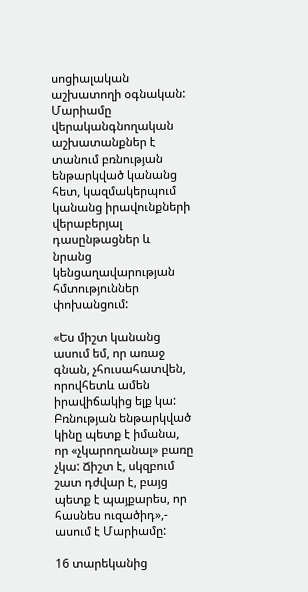սոցիալական աշխատողի օգնական: Մարիամը վերականգնողական աշխատանքներ է տանում բռնության ենթարկված կանանց հետ, կազմակերպում կանանց իրավունքների վերաբերյալ դասընթացներ և նրանց կենցաղավարության հմտություններ փոխանցում:

«Ես միշտ կանանց ասում եմ, որ առաջ գնան, չհուսահատվեն, որովհետև ամեն իրավիճակից ելք կա: Բռնության ենթարկված կինը պետք է իմանա, որ «չկարողանալ» բառը չկա: Ճիշտ է, սկզբում շատ դժվար է, բայց պետք է պայքարես, որ հասնես ուզածիդ»,- ասում է Մարիամը:

16 տարեկանից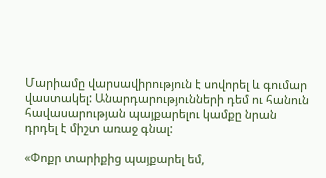Մարիամը վարսավիրություն է սովորել և գումար վաստակել: Անարդարությունների դեմ ու հանուն հավասարության պայքարելու կամքը նրան դրդել է միշտ առաջ գնալ:

«Փոքր տարիքից պայքարել եմ,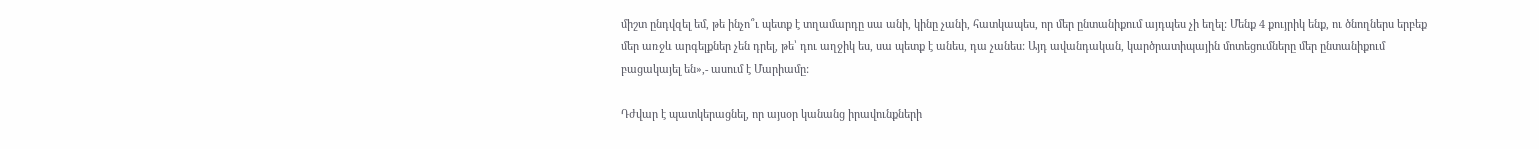միշտ ընդվզել եմ, թե ինչո՞ւ պետք է տղամարդը սա անի, կինը չանի, հատկապես, որ մեր ընտանիքում այդպես չի եղել: Մենք 4 քույրիկ ենք, ու ծնողներս երբեք մեր առջև արգելքներ չեն դրել, թե՝ դու աղջիկ ես, սա պետք է անես, դա չանես: Այդ ավանդական, կարծրատիպային մոտեցումները մեր ընտանիքում բացակայել են»,- ասում է Մարիամը:

Դժվար է պատկերացնել, որ այսօր կանանց իրավունքների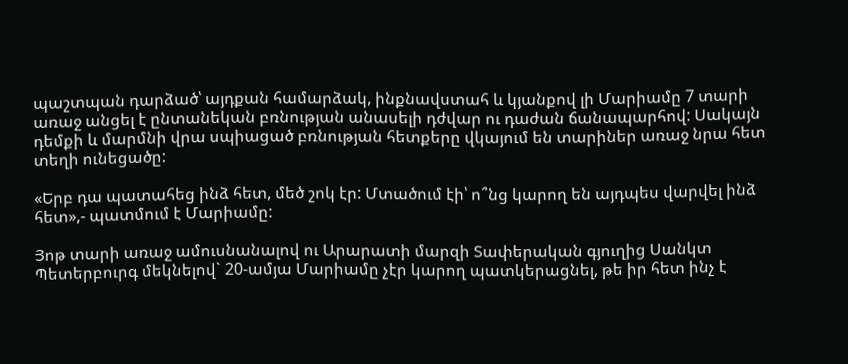պաշտպան դարձած՝ այդքան համարձակ, ինքնավստահ և կյանքով լի Մարիամը 7 տարի առաջ անցել է ընտանեկան բռնության անասելի դժվար ու դաժան ճանապարհով: Սակայն դեմքի և մարմնի վրա սպիացած բռնության հետքերը վկայում են տարիներ առաջ նրա հետ տեղի ունեցածը:

«Երբ դա պատահեց ինձ հետ, մեծ շոկ էր: Մտածում էի՝ ո՞նց կարող են այդպես վարվել ինձ հետ»,- պատմում է Մարիամը:

Յոթ տարի առաջ ամուսնանալով ու Արարատի մարզի Տափերական գյուղից Սանկտ Պետերբուրգ մեկնելով` 20-ամյա Մարիամը չէր կարող պատկերացնել, թե իր հետ ինչ է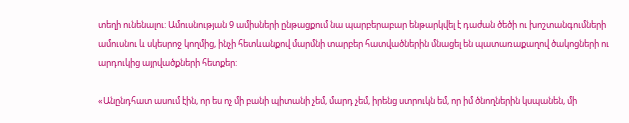տեղի ունենալու: Ամուսնության 9 ամիսների ընթացքում նա պարբերաբար ենթարկվել է դաժան ծեծի ու խոշտանգումների ամուսնու և սկեսրոջ կողմից, ինչի հետևանքով մարմնի տարբեր հատվածներին մնացել են պատառաքաղով ծակոցների ու արդուկից այրվածքների հետքեր:

«Անընդհատ ասում էին, որ ես ոչ մի բանի պիտանի չեմ, մարդ չեմ, իրենց ստրուկն եմ, որ իմ ծնողներին կսպանեն, մի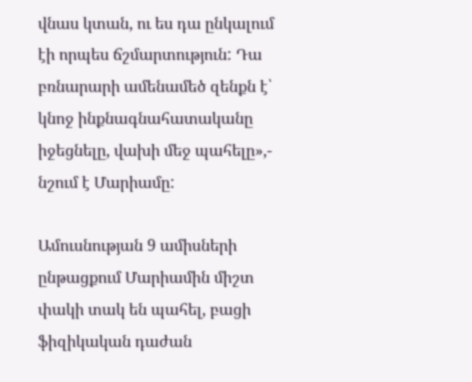վնաս կտան, ու ես դա ընկալում էի որպես ճշմարտություն: Դա բռնարարի ամենամեծ զենքն է՝ կնոջ ինքնագնահատականը իջեցնելը, վախի մեջ պահելը»,- նշում է Մարիամը:

Ամուսնության 9 ամիսների ընթացքում Մարիամին միշտ փակի տակ են պահել, բացի ֆիզիկական դաժան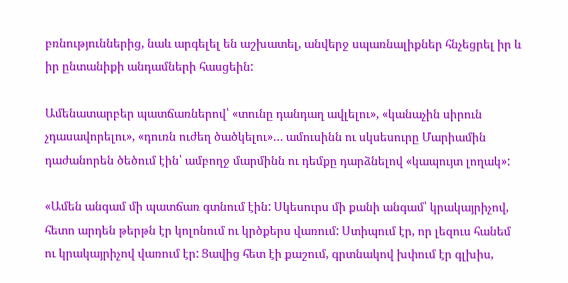բռնություններից, նաև արգելել են աշխատել, անվերջ սպառնալիքներ հնչեցրել իր և իր ընտանիքի անդամների հասցեին:

Ամենատարբեր պատճառներով՝ «տունը դանդաղ ավլելու», «կանաչին սիրուն չդասավորելու», «դուռն ուժեղ ծածկելու»… ամուսինն ու սկսեսուրը Մարիամին դաժանորեն ծեծում էին՝ ամբողջ մարմինն ու դեմքը դարձնելով «կապույտ լողակ»:

«Ամեն անգամ մի պատճառ գտնում էին: Սկեսուրս մի քանի անգամ՝ կրակայրիչով, հետո արդեն թերթն էր կոլոնում ու կրծքերս վառում: Ստիպում էր, որ լեզուս հանեմ ու կրակայրիչով վառում էր: Ցավից հետ էի քաշում, գրտնակով խփում էր գլխիս,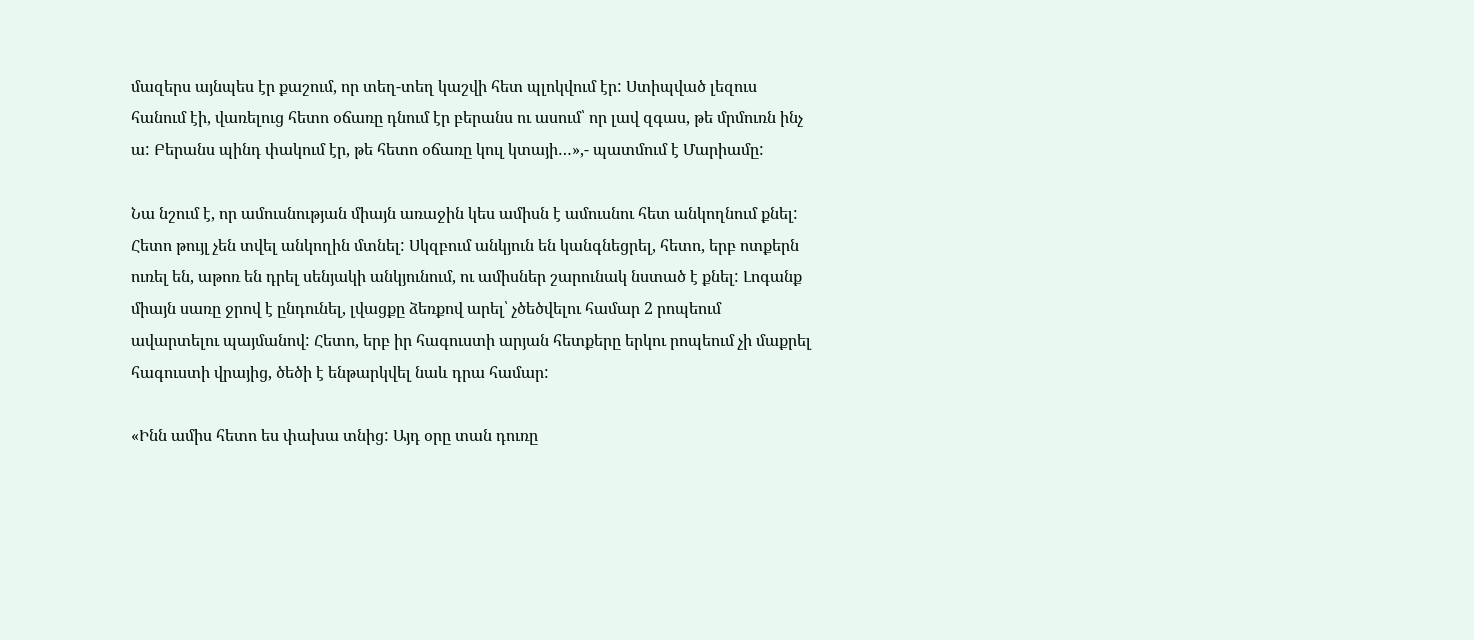մազերս այնպես էր քաշում, որ տեղ-տեղ կաշվի հետ պլոկվում էր: Ստիպված լեզուս հանում էի, վառելուց հետո օճառը դնում էր բերանս ու ասում՝ որ լավ զգաս, թե մրմուռն ինչ ա: Բերանս պինդ փակում էր, թե հետո օճառը կուլ կտայի…»,- պատմում է Մարիամը:

Նա նշում է, որ ամուսնության միայն առաջին կես ամիսն է ամուսնու հետ անկողնում քնել: Հետո թույլ չեն տվել անկողին մտնել: Սկզբում անկյուն են կանգնեցրել, հետո, երբ ոտքերն ուռել են, աթոռ են դրել սենյակի անկյունում, ու ամիսներ շարունակ նստած է քնել: Լոգանք միայն սառը ջրով է ընդունել, լվացքը ձեռքով արել՝ չծեծվելու համար 2 րոպեում ավարտելու պայմանով: Հետո, երբ իր հագուստի արյան հետքերը երկու րոպեում չի մաքրել հագուստի վրայից, ծեծի է ենթարկվել նաև դրա համար:

«Ինն ամիս հետո ես փախա տնից: Այդ օրը տան դուռը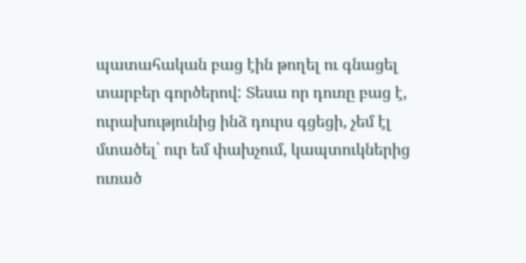պատահական բաց էին թողել ու գնացել տարբեր գործերով: Տեսա որ դուռը բաց է, ուրախությունից ինձ դուրս գցեցի, չեմ էլ մտածել՝ ուր եմ փախչում, կապտուկներից ուռած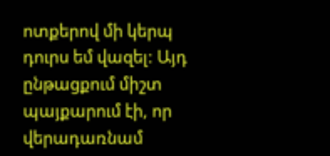ոտքերով մի կերպ դուրս եմ վազել: Այդ ընթացքում միշտ պայքարում էի, որ վերադառնամ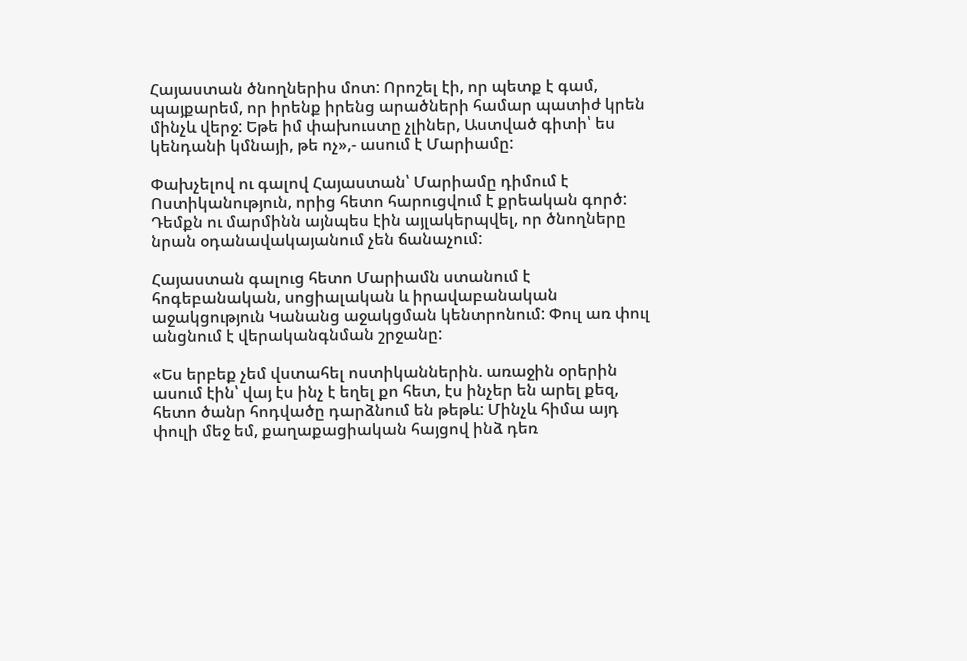Հայաստան ծնողներիս մոտ: Որոշել էի, որ պետք է գամ, պայքարեմ, որ իրենք իրենց արածների համար պատիժ կրեն մինչև վերջ: Եթե իմ փախուստը չլիներ, Աստված գիտի՝ ես կենդանի կմնայի, թե ոչ»,- ասում է Մարիամը:

Փախչելով ու գալով Հայաստան՝ Մարիամը դիմում է Ոստիկանություն, որից հետո հարուցվում է քրեական գործ: Դեմքն ու մարմինն այնպես էին այլակերպվել, որ ծնողները նրան օդանավակայանում չեն ճանաչում:

Հայաստան գալուց հետո Մարիամն ստանում է հոգեբանական, սոցիալական և իրավաբանական աջակցություն Կանանց աջակցման կենտրոնում: Փուլ առ փուլ անցնում է վերականգնման շրջանը:

«Ես երբեք չեմ վստահել ոստիկաններին. առաջին օրերին ասում էին՝ վայ էս ինչ է եղել քո հետ, էս ինչեր են արել քեզ, հետո ծանր հոդվածը դարձնում են թեթև: Մինչև հիմա այդ փուլի մեջ եմ, քաղաքացիական հայցով ինձ դեռ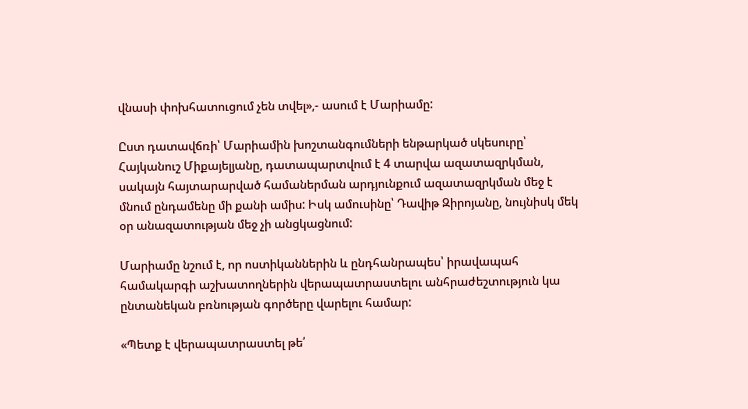վնասի փոխհատուցում չեն տվել»,- ասում է Մարիամը:

Ըստ դատավճռի՝ Մարիամին խոշտանգումների ենթարկած սկեսուրը՝ Հայկանուշ Միքայելյանը, դատապարտվում է 4 տարվա ազատազրկման, սակայն հայտարարված համաներման արդյունքում ազատազրկման մեջ է մնում ընդամենը մի քանի ամիս: Իսկ ամուսինը՝ Դավիթ Զիրոյանը, նույնիսկ մեկ օր անազատության մեջ չի անցկացնում:

Մարիամը նշում է, որ ոստիկաններին և ընդհանրապես՝ իրավապահ համակարգի աշխատողներին վերապատրաստելու անհրաժեշտություն կա ընտանեկան բռնության գործերը վարելու համար:

«Պետք է վերապատրաստել թե՛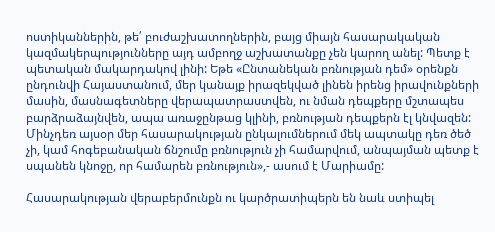ոստիկաններին, թե՛ բուժաշխատողներին, բայց միայն հասարակական կազմակերպությունները այդ ամբողջ աշխատանքը չեն կարող անել: Պետք է պետական մակարդակով լինի: Եթե «Ընտանեկան բռնության դեմ» օրենքն ընդունվի Հայաստանում, մեր կանայք իրազեկված լինեն իրենց իրավունքների մասին, մասնագետները վերապատրաստվեն, ու նման դեպքերը մշտապես բարձրաձայնվեն, ապա առաջընթաց կլինի, բռնության դեպքերն էլ կնվազեն: Մինչդեռ այսօր մեր հասարակության ընկալումներում մեկ ապտակը դեռ ծեծ չի, կամ հոգեբանական ճնշումը բռնություն չի համարվում, անպայման պետք է սպանեն կնոջը, որ համարեն բռնություն»,- ասում է Մարիամը:

Հասարակության վերաբերմունքն ու կարծրատիպերն են նաև ստիպել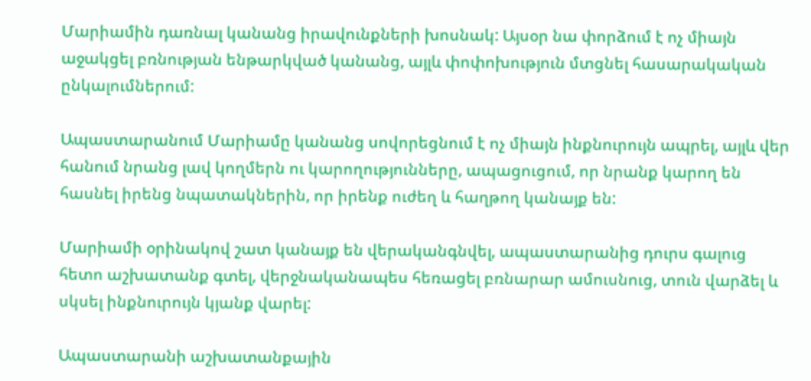Մարիամին դառնալ կանանց իրավունքների խոսնակ: Այսօր նա փորձում է ոչ միայն աջակցել բռնության ենթարկված կանանց, այլև փոփոխություն մտցնել հասարակական ընկալումներում:

Ապաստարանում Մարիամը կանանց սովորեցնում է ոչ միայն ինքնուրույն ապրել, այլև վեր հանում նրանց լավ կողմերն ու կարողությունները, ապացուցում, որ նրանք կարող են հասնել իրենց նպատակներին, որ իրենք ուժեղ և հաղթող կանայք են:

Մարիամի օրինակով շատ կանայք են վերականգնվել, ապաստարանից դուրս գալուց հետո աշխատանք գտել, վերջնականապես հեռացել բռնարար ամուսնուց, տուն վարձել և սկսել ինքնուրույն կյանք վարել:

Ապաստարանի աշխատանքային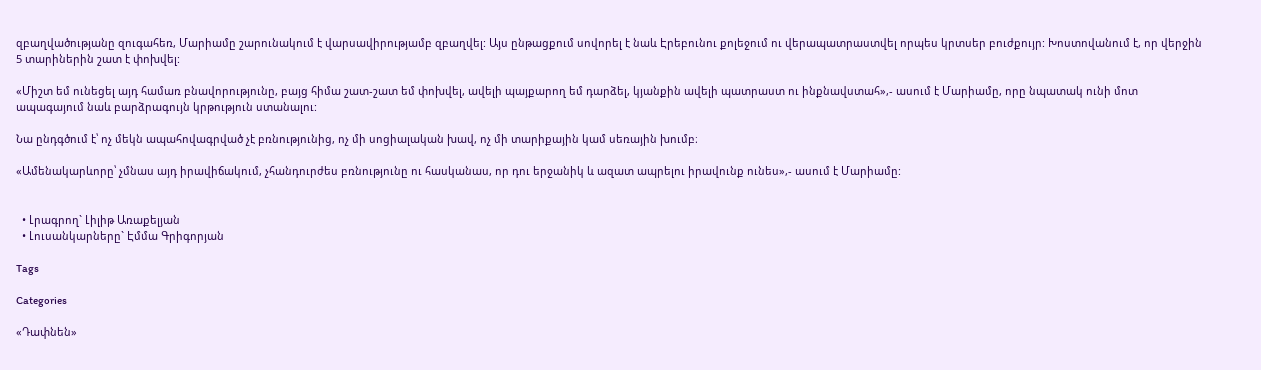զբաղվածությանը զուգահեռ, Մարիամը շարունակում է վարսավիրությամբ զբաղվել: Այս ընթացքում սովորել է նաև Էրեբունու քոլեջում ու վերապատրաստվել որպես կրտսեր բուժքույր: Խոստովանում է, որ վերջին 5 տարիներին շատ է փոխվել:

«Միշտ եմ ունեցել այդ համառ բնավորությունը, բայց հիմա շատ-շատ եմ փոխվել, ավելի պայքարող եմ դարձել, կյանքին ավելի պատրաստ ու ինքնավստահ»,- ասում է Մարիամը, որը նպատակ ունի մոտ ապագայում նաև բարձրագույն կրթություն ստանալու:

Նա ընդգծում է՝ ոչ մեկն ապահովագրված չէ բռնությունից, ոչ մի սոցիալական խավ, ոչ մի տարիքային կամ սեռային խումբ։

«Ամենակարևորը՝ չմնաս այդ իրավիճակում, չհանդուրժես բռնությունը ու հասկանաս, որ դու երջանիկ և ազատ ապրելու իրավունք ունես»,- ասում է Մարիամը:


  • Լրագրող` Լիլիթ Առաքելյան
  • Լուսանկարները` Էմմա Գրիգորյան

Tags

Categories

«Դափնեն»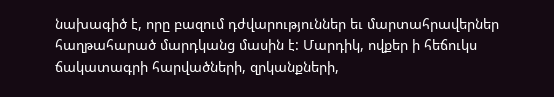նախագիծ է, որը բազում դժվարություններ եւ մարտահրավերներ հաղթահարած մարդկանց մասին է: Մարդիկ, ովքեր ի հեճուկս ճակատագրի հարվածների, զրկանքների,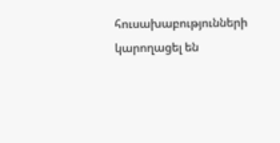հուսախաբությունների կարողացել են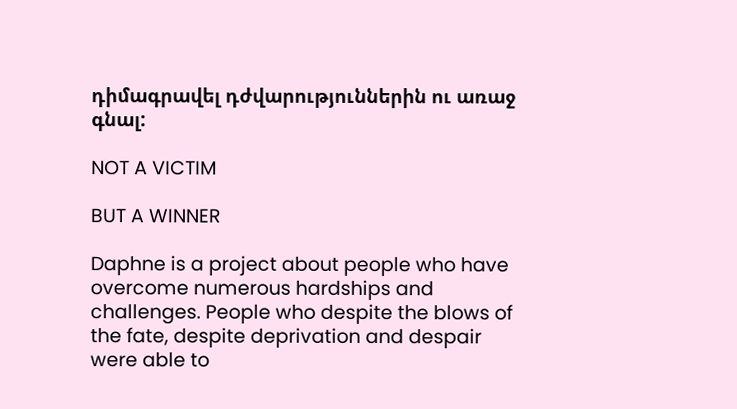դիմագրավել դժվարություններին ու առաջ գնալ:

NOT A VICTIM

BUT A WINNER

Daphne is a project about people who have overcome numerous hardships and challenges. People who despite the blows of the fate, despite deprivation and despair were able to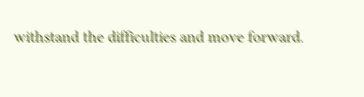withstand the difficulties and move forward.